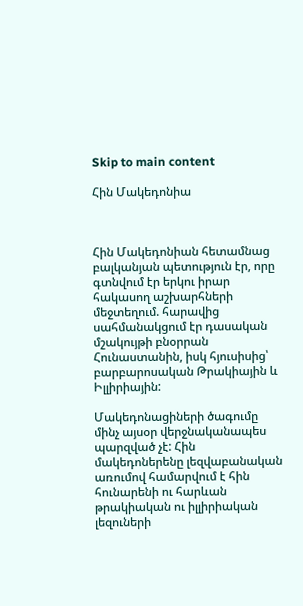Skip to main content

Հին Մակեդոնիա



Հին Մակեդոնիան հետամնաց բալկանյան պետություն էր, որը գտնվում էր երկու իրար հակասող աշխարհների մեջտեղում. հարավից սահմանակցում էր դասական մշակույթի բնօրրան Հունաստանին, իսկ հյուսիսից՝ բարբարոսական Թրակիային և Իլլիրիային:

Մակեդոնացիների ծագումը մինչ այսօր վերջնականապես պարզված չէ: Հին մակեդոներենը լեզվաբանական առումով համարվում է հին հունարենի ու հարևան թրակիական ու իլլիրիական լեզուների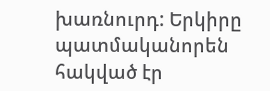խառնուրդ: Երկիրը պատմականորեն հակված էր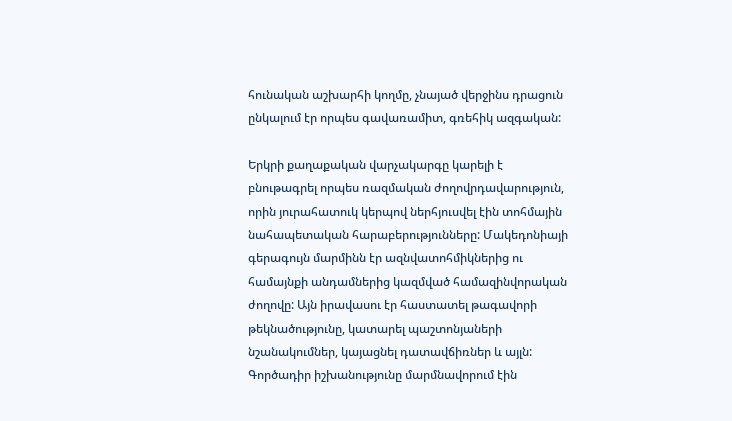հունական աշխարհի կողմը, չնայած վերջինս դրացուն ընկալում էր որպես գավառամիտ, գռեհիկ ազգական:

Երկրի քաղաքական վարչակարգը կարելի է բնութագրել որպես ռազմական ժողովրդավարություն, որին յուրահատուկ կերպով ներհյուսվել էին տոհմային նահապետական հարաբերությունները: Մակեդոնիայի գերագույն մարմինն էր ազնվատոհմիկներից ու համայնքի անդամներից կազմված համազինվորական ժողովը: Այն իրավասու էր հաստատել թագավորի թեկնածությունը, կատարել պաշտոնյաների նշանակումներ, կայացնել դատավճիռներ և այլն: Գործադիր իշխանությունը մարմնավորում էին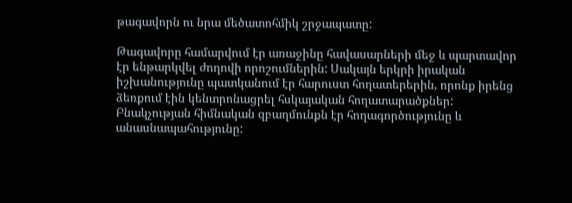թագավորն ու նրա մեծատոհմիկ շրջապատը:

Թագավորը համարվում էր առաջինը հավասարների մեջ և պարտավոր էր ենթարկվել ժողովի որոշումներին: Սակայն երկրի իրական իշխանությունը պատկանում էր հարուստ հողատերերին, որոնք իրենց ձեռքում էին կենտրոնացրել հսկայական հողատարածքներ: Բնակչության հիմնական զբաղմունքն էր հողագործությունը և անասնապահությունը: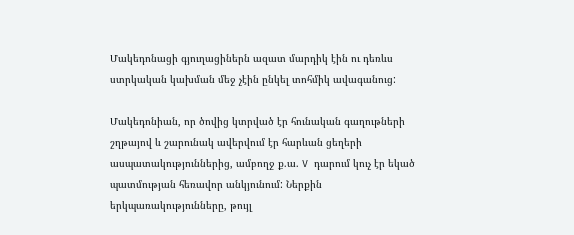Մակեդոնացի գյուղացիներն ազատ մարդիկ էին ու դեռևս ստրկական կախման մեջ չէին ընկել տոհմիկ ավագանուց:

Մակեդոնիան, որ ծովից կտրված էր հունական գաղութների շղթայով և շարունակ ավերվում էր հարևան ցեղերի ասպատակություններից, ամբողջ ք.ա. V դարում կուչ էր եկած պատմության հեռավոր անկյունում: Ներքին երկպառակությունները, թույլ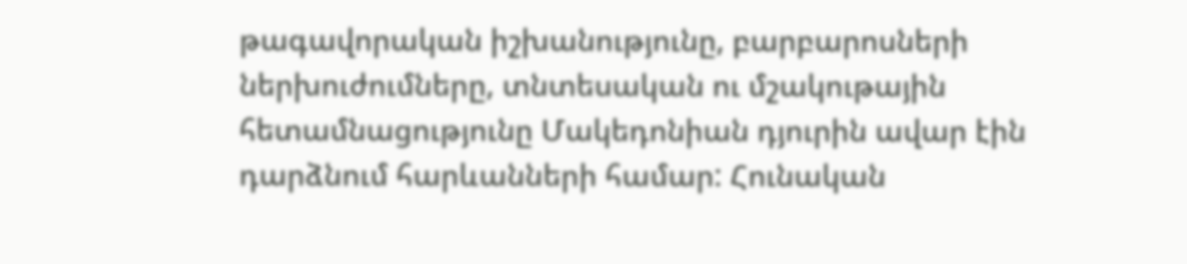թագավորական իշխանությունը, բարբարոսների ներխուժումները, տնտեսական ու մշակութային հետամնացությունը Մակեդոնիան դյուրին ավար էին դարձնում հարևանների համար: Հունական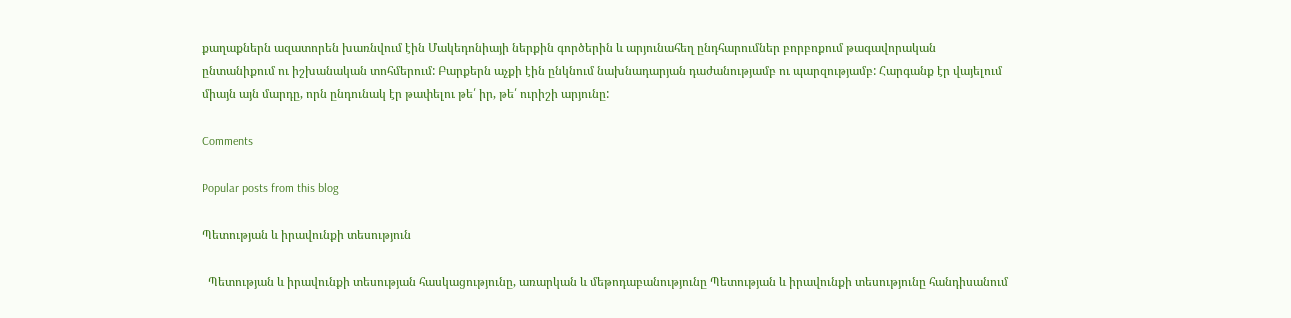քաղաքներն ազատորեն խառնվում էին Մակեդոնիայի ներքին գործերին և արյունահեղ ընդհարումներ բորբոքում թագավորական ընտանիքում ու իշխանական տոհմերում: Բարքերն աչքի էին ընկնում նախնադարյան դաժանությամբ ու պարզությամբ: Հարգանք էր վայելում միայն այն մարդը, որն ընդունակ էր թափելու թե՛ իր, թե՛ ուրիշի արյունը:

Comments

Popular posts from this blog

Պետության և իրավունքի տեսություն

  Պետության և իրավունքի տեսության հասկացությունը, առարկան և մեթոդաբանությունը Պետության և իրավունքի տեսությունը հանդիսանում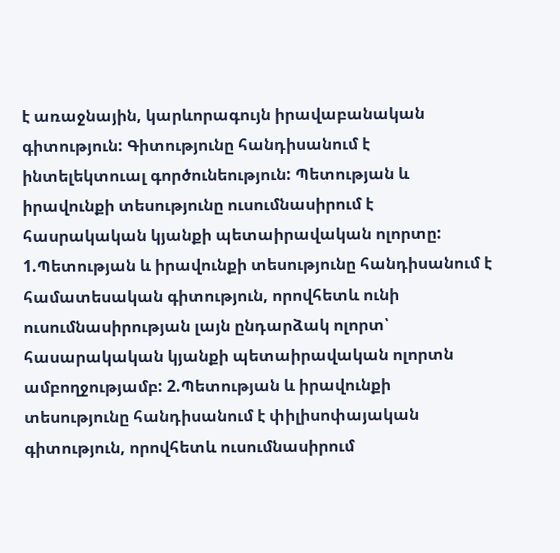է առաջնային, կարևորագույն իրավաբանական գիտություն: Գիտությունը հանդիսանում է ինտելեկտուալ գործունեություն: Պետության և իրավունքի տեսությունը ուսումնասիրում է հասրակական կյանքի պետաիրավական ոլորտը: 1.Պետության և իրավունքի տեսությունը հանդիսանում է համատեսական գիտություն, որովհետև ունի ուսումնասիրության լայն ընդարձակ ոլորտ՝ հասարակական կյանքի պետաիրավական ոլորտն ամբողջությամբ: 2.Պետության և իրավունքի տեսությունը հանդիսանում է փիլիսոփայական գիտություն, որովհետև ուսումնասիրում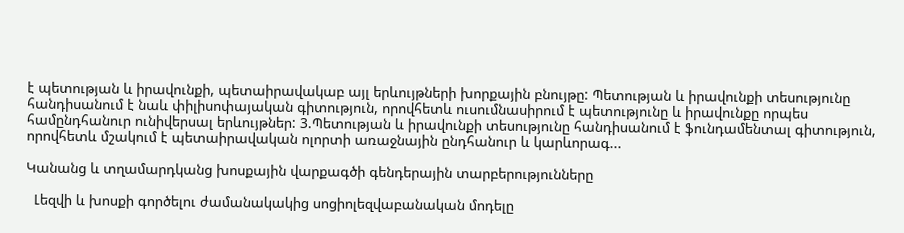է պետության և իրավունքի, պետաիրավակաբ այլ երևույթների խորքային բնույթը: Պետության և իրավունքի տեսությունը հանդիսանում է նաև փիլիսոփայական գիտություն, որովհետև ուսումնասիրում է պետությունը և իրավունքը որպես համընդհանուր ունիվերսալ երևույթներ: 3.Պետության և իրավունքի տեսությունը հանդիսանում է ֆունդամենտալ գիտություն, որովհետև մշակում է պետաիրավական ոլորտի առաջնային ընդհանուր և կարևորագ...

Կանանց և տղամարդկանց խոսքային վարքագծի գենդերային տարբերությունները

  Լեզվի և խոսքի գործելու ժամանակակից սոցիոլեզվաբանական մոդելը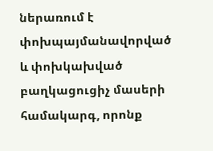ներառում է փոխպայմանավորված և փոխկախված բաղկացուցիչ մասերի համակարգ, որոնք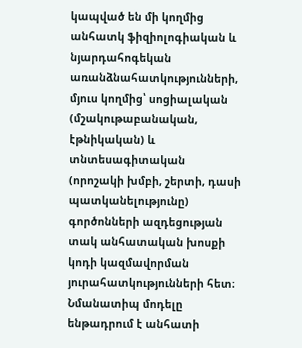կապված են մի կողմից անհատկ ֆիզիոլոգիական և նյարդահոգեկան առանձնահատկությունների, մյուս կողմից՝ սոցիալական (մշակութաբանական, էթնիկական) և տնտեսագիտական (որոշակի խմբի, շերտի, դասի պատկանելությունը) գործոնների ազդեցության տակ անհատական խոսքի կոդի կազմավորման յուրահատկությունների հետ։ Նմանատիպ մոդելը ենթադրում է անհատի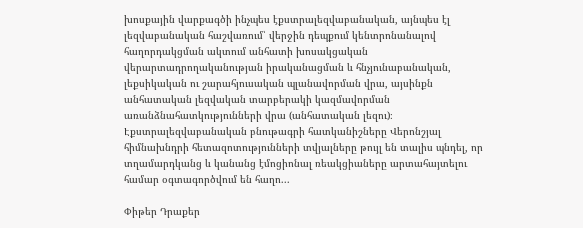խոսքային վարքագծի ինչպես էքստրալեզվաբանական, այնպես էլ լեզվաբանական հաշվառում՝ վերջին դեպքում կենտրոնանալով հաղորդակցման ակտում անհատի խոսակցական վերարտադրողականության իրականացման և հնչյունաբանական, լեքսիկական ու շարահյուսական պլանավորման վրա, այսինքն անհատական լեզվական տարբերակի կազմավորման առանձնահատկությունների վրա (անհատական լեզու)։ Էքստրալեզվաբանական բնութագրի հատկանիշները Վերոնշյալ հիմնախնդրի հետազոտությունների տվյալները թույլ են տալիս պնդել, որ տղամարդկանց և կանանց էմոցիոնալ ռեակցիաները արտահայտելու համար օգտագործվում են հաղո...

Փիթեր Դրաքեր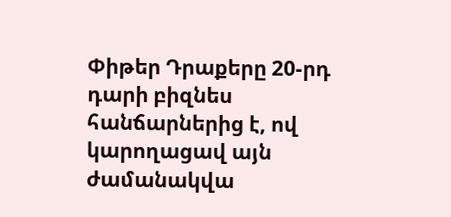Փիթեր Դրաքերը 20-րդ դարի բիզնես հանճարներից է, ով կարողացավ այն ժամանակվա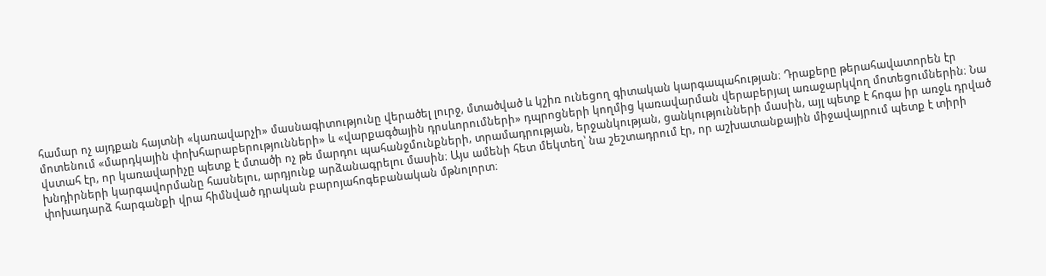համար ոչ այդքան հայտնի «կառավարչի» մասնագիտությունը վերածել լուրջ, մտածված և կշիռ ունեցող գիտական կարգապահության։ Դրաքերը թերահավատորեն էր մոտենում «մարդկային փոխհարաբերությունների» և «վարքագծային դրսևորումների» դպրոցների կողմից կառավարման վերաբերյալ առաջարկվող մոտեցումներին։ Նա վստահ էր, որ կառավարիչը պետք է մտածի ոչ թե մարդու պահանջմունքների, տրամադրության, երջանկության, ցանկությունների մասին, այլ պետք է հոգա իր առջև դրված խնդիրների կարգավորմանը հասնելու, արդյունք արձանագրելու մասին։ Այս ամենի հետ մեկտեղ՝ նա շեշտադրում էր, որ աշխատանքային միջավայրում պետք է տիրի փոխադարձ հարգանքի վրա հիմնված դրական բարոյահոգեբանական մթնոլորտ։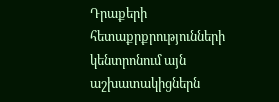Դրաքերի հետաքրքրությունների կենտրոնում այն աշխատակիցներն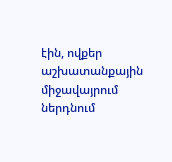էին, ովքեր աշխատանքային միջավայրում ներդնում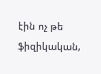էին ոչ թե ֆիզիկական,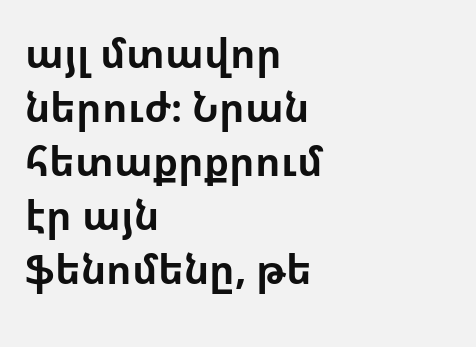այլ մտավոր ներուժ։ Նրան հետաքրքրում էր այն ֆենոմենը, թե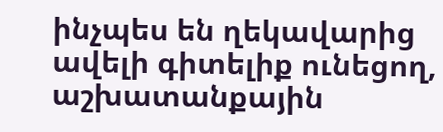ինչպես են ղեկավարից ավելի գիտելիք ունեցող, աշխատանքային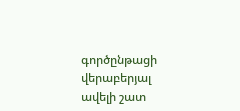գործընթացի վերաբերյալ ավելի շատ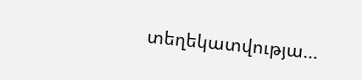տեղեկատվությա...